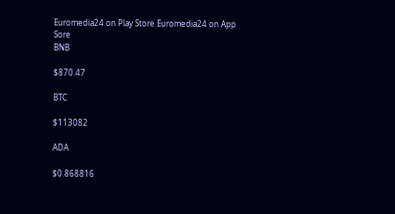Euromedia24 on Play Store Euromedia24 on App Sore
BNB

$870.47

BTC

$113082

ADA

$0.868816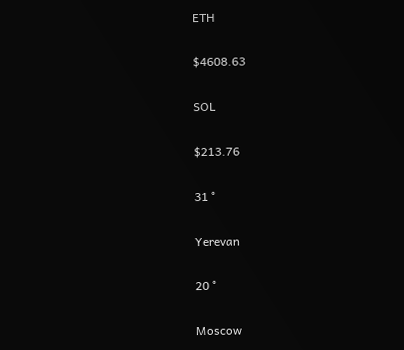ETH

$4608.63

SOL

$213.76

31 °

Yerevan

20 °

Moscow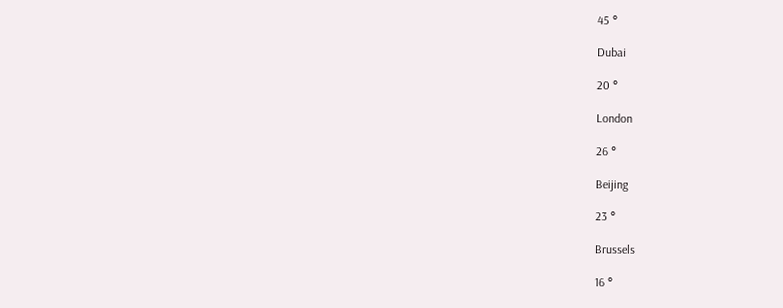45 °

Dubai

20 °

London

26 °

Beijing

23 °

Brussels

16 °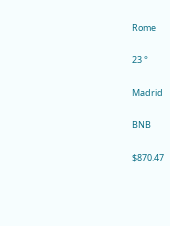Rome

23 °

Madrid

BNB

$870.47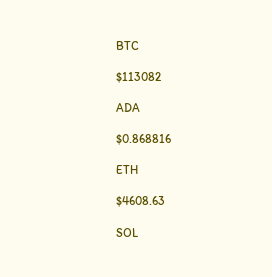BTC

$113082

ADA

$0.868816

ETH

$4608.63

SOL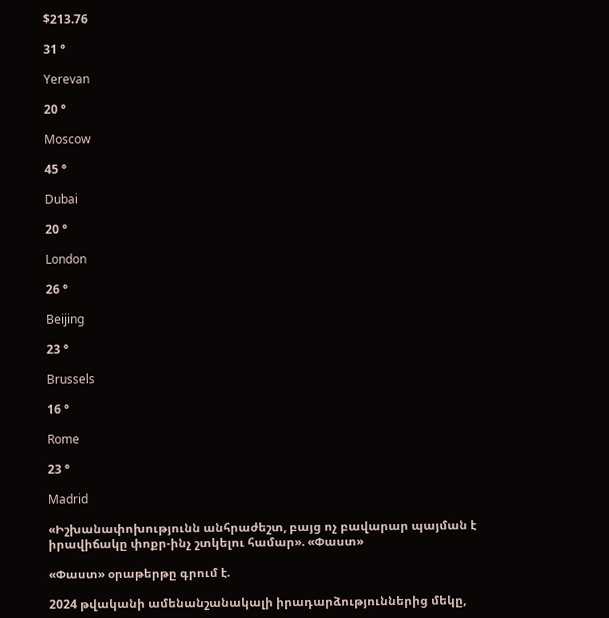$213.76

31 °

Yerevan

20 °

Moscow

45 °

Dubai

20 °

London

26 °

Beijing

23 °

Brussels

16 °

Rome

23 °

Madrid

«Իշխանափոխությունն անհրաժեշտ, բայց ոչ բավարար պայման է իրավիճակը փոքր-ինչ շտկելու համար». «Փաստ»

«Փաստ» օրաթերթը գրում է.

2024 թվականի ամենանշանակալի իրադարձություններից մեկը,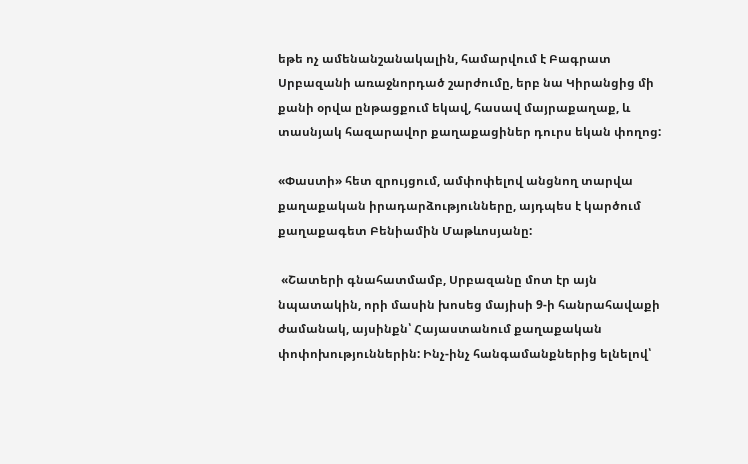եթե ոչ ամենանշանակալին, համարվում է Բագրատ Սրբազանի առաջնորդած շարժումը, երբ նա Կիրանցից մի քանի օրվա ընթացքում եկավ, հասավ մայրաքաղաք, և տասնյակ հազարավոր քաղաքացիներ դուրս եկան փողոց:

«Փաստի» հետ զրույցում, ամփոփելով անցնող տարվա քաղաքական իրադարձությունները, այդպես է կարծում քաղաքագետ Բենիամին Մաթևոսյանը:

 «Շատերի գնահատմամբ, Սրբազանը մոտ էր այն նպատակին, որի մասին խոսեց մայիսի 9-ի հանրահավաքի ժամանակ, այսինքն՝ Հայաստանում քաղաքական փոփոխություններին: Ինչ-ինչ հանգամանքներից ելնելով՝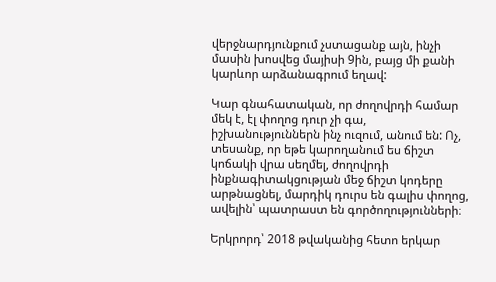վերջնարդյունքում չստացանք այն, ինչի մասին խոսվեց մայիսի 9ին, բայց մի քանի կարևոր արձանագրում եղավ:

Կար գնահատական, որ ժողովրդի համար մեկ է, էլ փողոց դուր չի գա, իշխանություններն ինչ ուզում, անում են: Ոչ, տեսանք, որ եթե կարողանում ես ճիշտ կոճակի վրա սեղմել, ժողովրդի ինքնագիտակցության մեջ ճիշտ կոդերը արթնացնել, մարդիկ դուրս են գալիս փողոց, ավելին՝ պատրաստ են գործողությունների։

Երկրորդ՝ 2018 թվականից հետո երկար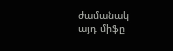ժամանակ այդ միֆը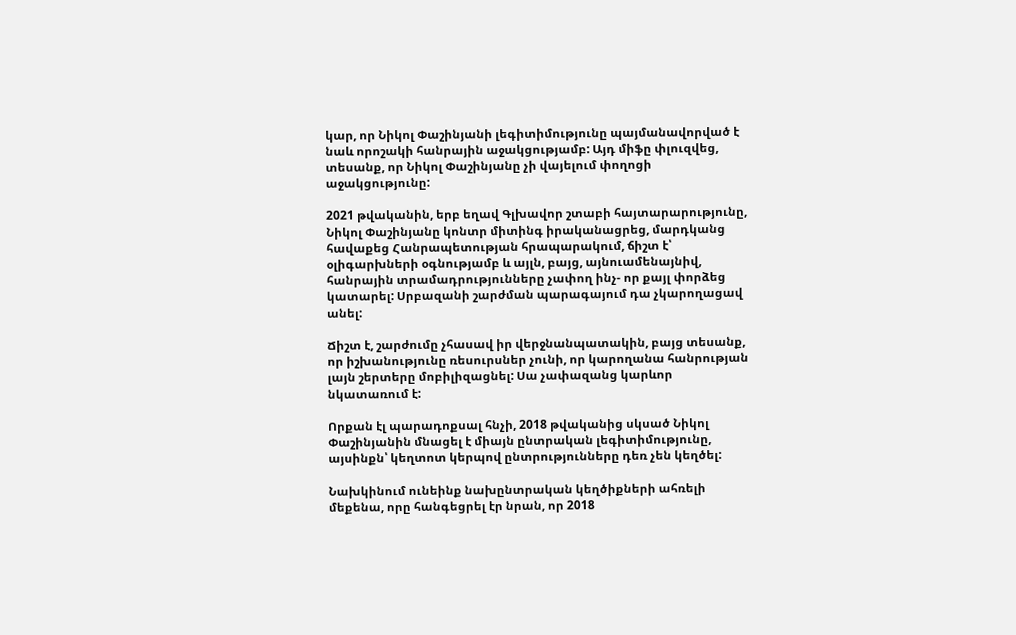կար, որ Նիկոլ Փաշինյանի լեգիտիմությունը պայմանավորված է նաև որոշակի հանրային աջակցությամբ: Այդ միֆը փլուզվեց, տեսանք, որ Նիկոլ Փաշինյանը չի վայելում փողոցի աջակցությունը:

2021 թվականին, երբ եղավ Գլխավոր շտաբի հայտարարությունը, Նիկոլ Փաշինյանը կոնտր միտինգ իրականացրեց, մարդկանց հավաքեց Հանրապետության հրապարակում, ճիշտ է՝ օլիգարխների օգնությամբ և այլն, բայց, այնուամենայնիվ, հանրային տրամադրությունները չափող ինչ- որ քայլ փորձեց կատարել: Սրբազանի շարժման պարագայում դա չկարողացավ անել:

Ճիշտ է, շարժումը չհասավ իր վերջնանպատակին, բայց տեսանք, որ իշխանությունը ռեսուրսներ չունի, որ կարողանա հանրության լայն շերտերը մոբիլիզացնել: Սա չափազանց կարևոր նկատառում է:

Որքան էլ պարադոքսալ հնչի, 2018 թվականից սկսած Նիկոլ Փաշինյանին մնացել է միայն ընտրական լեգիտիմությունը, այսինքն՝ կեղտոտ կերպով ընտրությունները դեռ չեն կեղծել:

Նախկինում ունեինք նախընտրական կեղծիքների ահռելի մեքենա, որը հանգեցրել էր նրան, որ 2018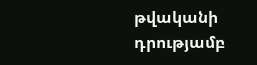թվականի դրությամբ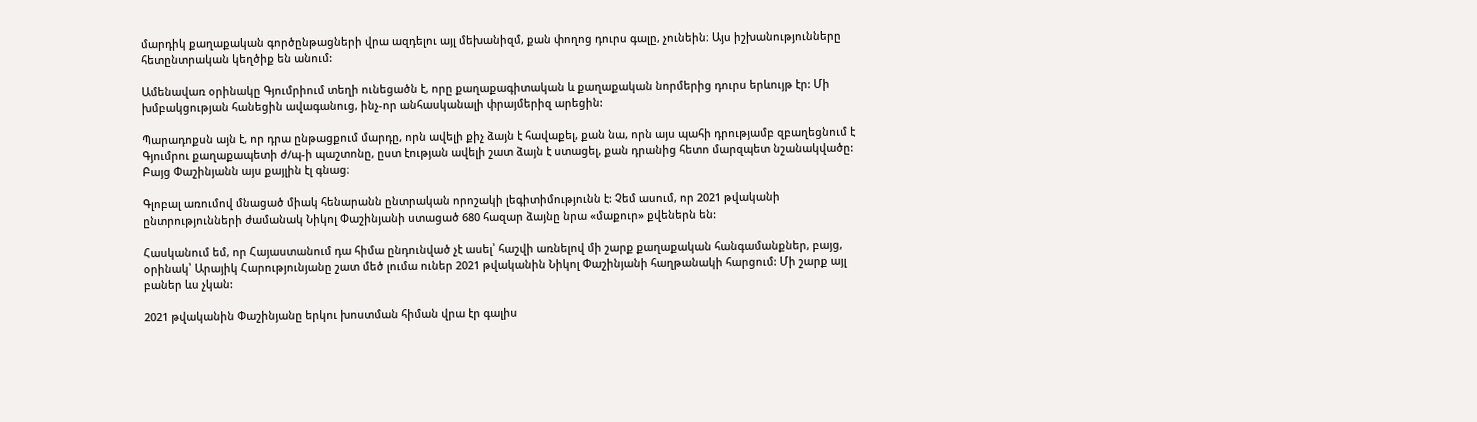մարդիկ քաղաքական գործընթացների վրա ազդելու այլ մեխանիզմ, քան փողոց դուրս գալը, չունեին։ Այս իշխանությունները հետընտրական կեղծիք են անում:

Ամենավառ օրինակը Գյումրիում տեղի ունեցածն է, որը քաղաքագիտական և քաղաքական նորմերից դուրս երևույթ էր: Մի խմբակցության հանեցին ավագանուց, ինչ-որ անհասկանալի փրայմերիզ արեցին:

Պարադոքսն այն է, որ դրա ընթացքում մարդը, որն ավելի քիչ ձայն է հավաքել, քան նա, որն այս պահի դրությամբ զբաղեցնում է Գյումրու քաղաքապետի ժ/պ-ի պաշտոնը, ըստ էության ավելի շատ ձայն է ստացել, քան դրանից հետո մարզպետ նշանակվածը: Բայց Փաշինյանն այս քայլին էլ գնաց։

Գլոբալ առումով մնացած միակ հենարանն ընտրական որոշակի լեգիտիմությունն է: Չեմ ասում, որ 2021 թվականի ընտրությունների ժամանակ Նիկոլ Փաշինյանի ստացած 680 հազար ձայնը նրա «մաքուր» քվեներն են:

Հասկանում եմ, որ Հայաստանում դա հիմա ընդունված չէ ասել՝ հաշվի առնելով մի շարք քաղաքական հանգամանքներ, բայց, օրինակ՝ Արայիկ Հարությունյանը շատ մեծ լումա ուներ 2021 թվականին Նիկոլ Փաշինյանի հաղթանակի հարցում: Մի շարք այլ բաներ ևս չկան:

2021 թվականին Փաշինյանը երկու խոստման հիման վրա էր գալիս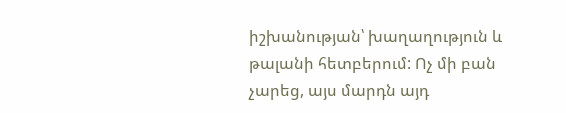իշխանության՝ խաղաղություն և թալանի հետբերում: Ոչ մի բան չարեց, այս մարդն այդ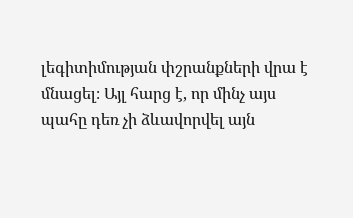լեգիտիմության փշրանքների վրա է մնացել։ Այլ հարց է, որ մինչ այս պահը դեռ չի ձևավորվել այն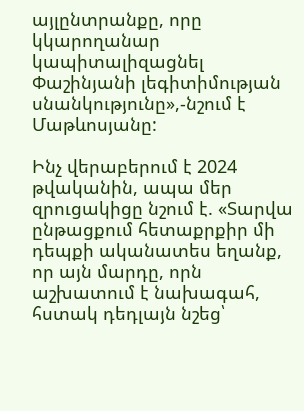այլընտրանքը, որը կկարողանար կապիտալիզացնել Փաշինյանի լեգիտիմության սնանկությունը»,-նշում է Մաթևոսյանը:

Ինչ վերաբերում է 2024 թվականին, ապա մեր զրուցակիցը նշում է. «Տարվա ընթացքում հետաքրքիր մի դեպքի ականատես եղանք, որ այն մարդը, որն աշխատում է նախագահ, հստակ դեդլայն նշեց՝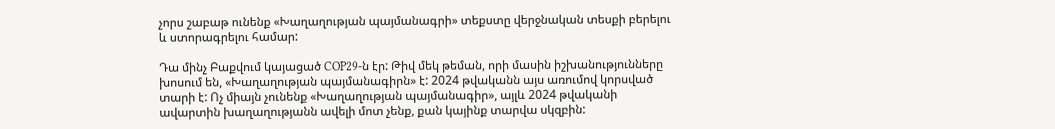չորս շաբաթ ունենք «Խաղաղության պայմանագրի» տեքստը վերջնական տեսքի բերելու և ստորագրելու համար:

Դա մինչ Բաքվում կայացած COP29-ն էր: Թիվ մեկ թեման, որի մասին իշխանությունները խոսում են, «Խաղաղության պայմանագիրն» է: 2024 թվականն այս առումով կորսված տարի է: Ոչ միայն չունենք «Խաղաղության պայմանագիր», այլև 2024 թվականի ավարտին խաղաղությանն ավելի մոտ չենք, քան կայինք տարվա սկզբին: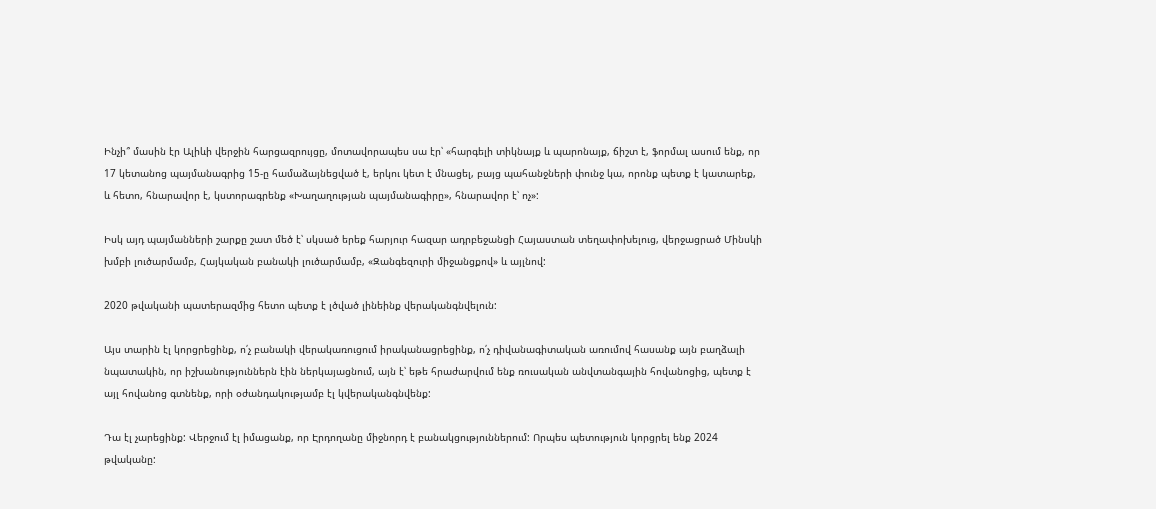Ինչի՞ մասին էր Ալիևի վերջին հարցազրույցը, մոտավորապես սա էր՝ «հարգելի տիկնայք և պարոնայք, ճիշտ է, ֆորմալ ասում ենք, որ 17 կետանոց պայմանագրից 15-ը համաձայնեցված է, երկու կետ է մնացել, բայց պահանջների փունջ կա, որոնք պետք է կատարեք, և հետո, հնարավոր է, կստորագրենք «Խաղաղության պայմանագիրը», հնարավոր է՝ ոչ»:

Իսկ այդ պայմանների շարքը շատ մեծ է՝ սկսած երեք հարյուր հազար ադրբեջանցի Հայաստան տեղափոխելուց, վերջացրած Մինսկի խմբի լուծարմամբ, Հայկական բանակի լուծարմամբ, «Զանգեզուրի միջանցքով» և այլնով:

2020 թվականի պատերազմից հետո պետք է լծված լինեինք վերականգնվելուն:

Այս տարին էլ կորցրեցինք, ո՛չ բանակի վերակառուցում իրականացրեցինք, ո՛չ դիվանագիտական առումով հասանք այն բաղձալի նպատակին, որ իշխանություններն էին ներկայացնում, այն է՝ եթե հրաժարվում ենք ռուսական անվտանգային հովանոցից, պետք է այլ հովանոց գտնենք, որի օժանդակությամբ էլ կվերականգնվենք:

Դա էլ չարեցինք: Վերջում էլ իմացանք, որ Էրդողանը միջնորդ է բանակցություններում: Որպես պետություն կորցրել ենք 2024 թվականը: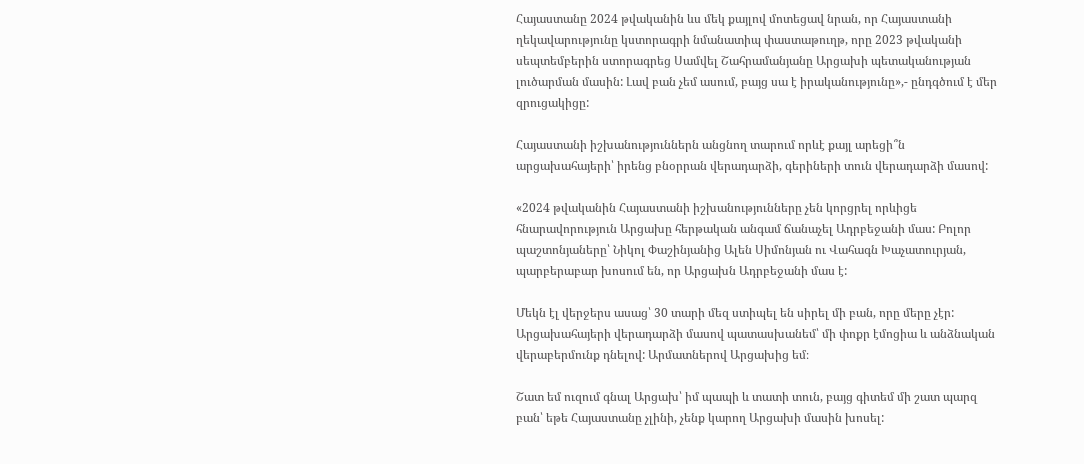Հայաստանը 2024 թվականին ևս մեկ քայլով մոտեցավ նրան, որ Հայաստանի ղեկավարությունը կստորագրի նմանատիպ փաստաթուղթ, որը 2023 թվականի սեպտեմբերին ստորագրեց Սամվել Շահրամանյանը Արցախի պետականության լուծարման մասին: Լավ բան չեմ ասում, բայց սա է իրականությունը»,- ընդգծում է մեր զրուցակիցը:

Հայաստանի իշխանություններն անցնող տարում որևէ քայլ արեցի՞ն արցախահայերի՝ իրենց բնօրրան վերադարձի, գերիների տուն վերադարձի մասով:

«2024 թվականին Հայաստանի իշխանությունները չեն կորցրել որևիցե հնարավորություն Արցախը հերթական անգամ ճանաչել Ադրբեջանի մաս: Բոլոր պաշտոնյաները՝ Նիկոլ Փաշինյանից Ալեն Սիմոնյան ու Վահագն Խաչատուրյան, պարբերաբար խոսում են, որ Արցախն Ադրբեջանի մաս է:

Մեկն էլ վերջերս ասաց՝ 30 տարի մեզ ստիպել են սիրել մի բան, որը մերը չէր: Արցախահայերի վերադարձի մասով պատասխանեմ՝ մի փոքր էմոցիա և անձնական վերաբերմունք դնելով: Արմատներով Արցախից եմ։

Շատ եմ ուզում գնալ Արցախ՝ իմ պապի և տատի տուն, բայց գիտեմ մի շատ պարզ բան՝ եթե Հայաստանը չլինի, չենք կարող Արցախի մասին խոսել: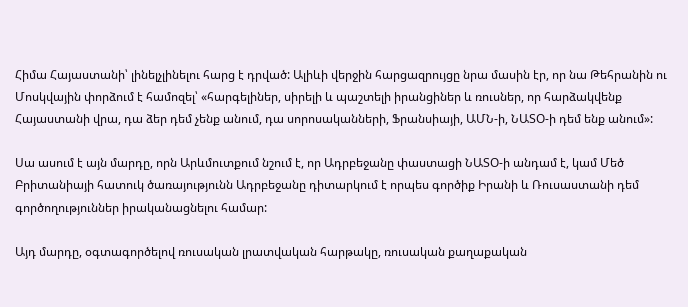Հիմա Հայաստանի՝ լինելչլինելու հարց է դրված: Ալիևի վերջին հարցազրույցը նրա մասին էր, որ նա Թեհրանին ու Մոսկվային փորձում է համոզել՝ «հարգելիներ, սիրելի և պաշտելի իրանցիներ և ռուսներ, որ հարձակվենք Հայաստանի վրա, դա ձեր դեմ չենք անում, դա սորոսականների, Ֆրանսիայի, ԱՄՆ-ի, ՆԱՏՕ-ի դեմ ենք անում»:

Սա ասում է այն մարդը, որն Արևմուտքում նշում է, որ Ադրբեջանը փաստացի ՆԱՏՕ-ի անդամ է, կամ Մեծ Բրիտանիայի հատուկ ծառայությունն Ադրբեջանը դիտարկում է որպես գործիք Իրանի և Ռուսաստանի դեմ գործողություններ իրականացնելու համար:

Այդ մարդը, օգտագործելով ռուսական լրատվական հարթակը, ռուսական քաղաքական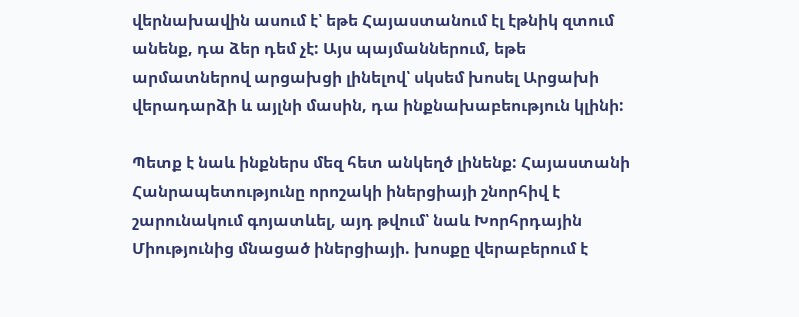վերնախավին ասում է՝ եթե Հայաստանում էլ էթնիկ զտում անենք, դա ձեր դեմ չէ: Այս պայմաններում, եթե արմատներով արցախցի լինելով՝ սկսեմ խոսել Արցախի վերադարձի և այլնի մասին, դա ինքնախաբեություն կլինի:

Պետք է նաև ինքներս մեզ հետ անկեղծ լինենք: Հայաստանի Հանրապետությունը որոշակի իներցիայի շնորհիվ է շարունակում գոյատևել, այդ թվում՝ նաև Խորհրդային Միությունից մնացած իներցիայի. խոսքը վերաբերում է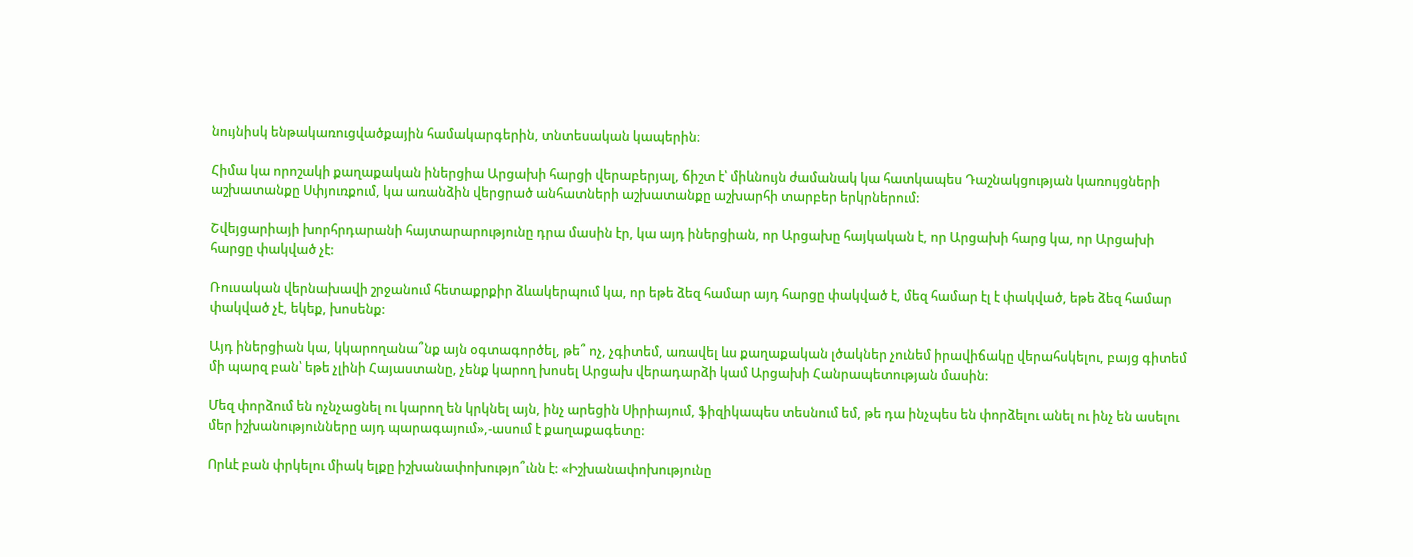նույնիսկ ենթակառուցվածքային համակարգերին, տնտեսական կապերին։

Հիմա կա որոշակի քաղաքական իներցիա Արցախի հարցի վերաբերյալ, ճիշտ է՝ միևնույն ժամանակ կա հատկապես Դաշնակցության կառույցների աշխատանքը Սփյուռքում, կա առանձին վերցրած անհատների աշխատանքը աշխարհի տարբեր երկրներում:

Շվեյցարիայի խորհրդարանի հայտարարությունը դրա մասին էր, կա այդ իներցիան, որ Արցախը հայկական է, որ Արցախի հարց կա, որ Արցախի հարցը փակված չէ:

Ռուսական վերնախավի շրջանում հետաքրքիր ձևակերպում կա, որ եթե ձեզ համար այդ հարցը փակված է, մեզ համար էլ է փակված, եթե ձեզ համար փակված չէ, եկեք, խոսենք:

Այդ իներցիան կա, կկարողանա՞նք այն օգտագործել, թե՞ ոչ, չգիտեմ, առավել ևս քաղաքական լծակներ չունեմ իրավիճակը վերահսկելու, բայց գիտեմ մի պարզ բան՝ եթե չլինի Հայաստանը, չենք կարող խոսել Արցախ վերադարձի կամ Արցախի Հանրապետության մասին:

Մեզ փորձում են ոչնչացնել ու կարող են կրկնել այն, ինչ արեցին Սիրիայում, ֆիզիկապես տեսնում եմ, թե դա ինչպես են փորձելու անել ու ինչ են ասելու մեր իշխանությունները այդ պարագայում»,-ասում է քաղաքագետը:

Որևէ բան փրկելու միակ ելքը իշխանափոխությո՞ւնն է: «Իշխանափոխությունը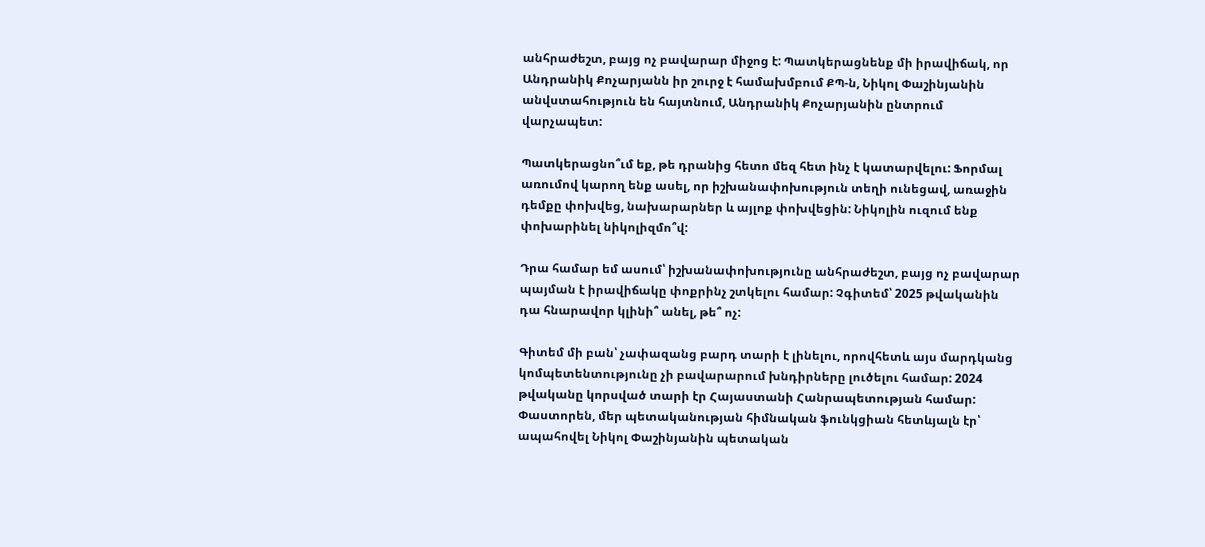անհրաժեշտ, բայց ոչ բավարար միջոց է: Պատկերացնենք մի իրավիճակ, որ Անդրանիկ Քոչարյանն իր շուրջ է համախմբում ՔՊ-ն, Նիկոլ Փաշինյանին անվստահություն են հայտնում, Անդրանիկ Քոչարյանին ընտրում վարչապետ:

Պատկերացնո՞ւմ եք, թե դրանից հետո մեզ հետ ինչ է կատարվելու: Ֆորմալ առումով կարող ենք ասել, որ իշխանափոխություն տեղի ունեցավ, առաջին դեմքը փոխվեց, նախարարներ և այլոք փոխվեցին: Նիկոլին ուզում ենք փոխարինել նիկոլիզմո՞վ:

Դրա համար եմ ասում՝ իշխանափոխությունը անհրաժեշտ, բայց ոչ բավարար պայման է իրավիճակը փոքրինչ շտկելու համար: Չգիտեմ՝ 2025 թվականին դա հնարավոր կլինի՞ անել, թե՞ ոչ:

Գիտեմ մի բան՝ չափազանց բարդ տարի է լինելու, որովհետև այս մարդկանց կոմպետենտությունը չի բավարարում խնդիրները լուծելու համար: 2024 թվականը կորսված տարի էր Հայաստանի Հանրապետության համար: Փաստորեն, մեր պետականության հիմնական ֆունկցիան հետևյալն էր՝ ապահովել Նիկոլ Փաշինյանին պետական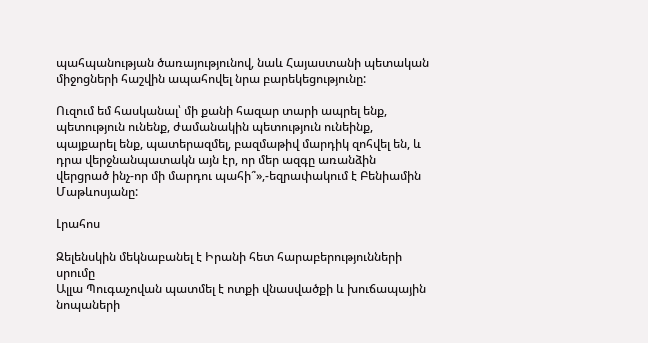պահպանության ծառայությունով, նաև Հայաստանի պետական միջոցների հաշվին ապահովել նրա բարեկեցությունը:

Ուզում եմ հասկանալ՝ մի քանի հազար տարի ապրել ենք, պետություն ունենք, ժամանակին պետություն ունեինք, պայքարել ենք, պատերազմել, բազմաթիվ մարդիկ զոհվել են, և դրա վերջնանպատակն այն էր, որ մեր ազգը առանձին վերցրած ինչ-որ մի մարդու պահի՞»,-եզրափակում է Բենիամին Մաթևոսյանը:

Լրահոս

Զելենսկին մեկնաբանել է Իրանի հետ հարաբերությունների սրումը
Ալլա Պուգաչովան պատմել է ոտքի վնասվածքի և խուճապային նոպաների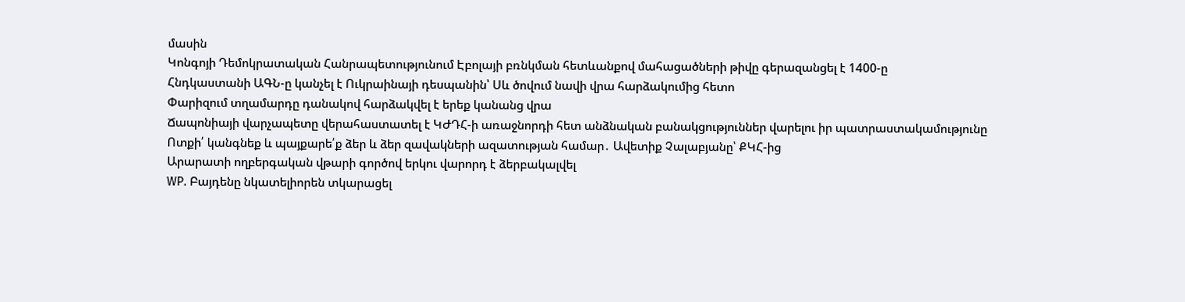մասին
Կոնգոյի Դեմոկրատական Հանրապետությունում Էբոլայի բռնկման հետևանքով մահացածների թիվը գերազանցել է 1400-ը
Հնդկաստանի ԱԳՆ-ը կանչել է Ուկրաինայի դեսպանին՝ Սև ծովում նավի վրա հարձակումից հետո
Փարիզում տղամարդը դանակով հարձակվել է երեք կանանց վրա
Ճապոնիայի վարչապետը վերահաստատել է ԿԺԴՀ-ի առաջնորդի հետ անձնական բանակցություններ վարելու իր պատրաստակամությունը
Ոտքի՛ կանգնեք և պայքարե՛ք ձեր և ձեր զավակների ազատության համար․ Ավետիք Չալաբյանը՝ ՔԿՀ-ից
Արարատի ողբերգական վթարի գործով երկու վարորդ է ձերբակալվել
WP. Բայդենը նկատելիորեն տկարացել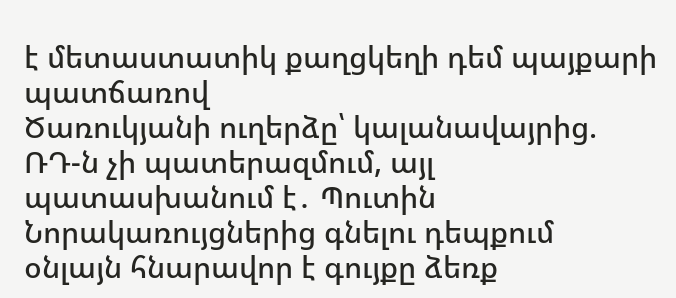է մետաստատիկ քաղցկեղի դեմ պայքարի պատճառով
Ծառուկյանի ուղերձը՝ կալանավայրից. ՌԴ-ն չի պատերազմում, այլ պատասխանում է․ Պուտին
Նորակառույցներից գնելու դեպքում օնլայն հնարավոր է գույքը ձեռք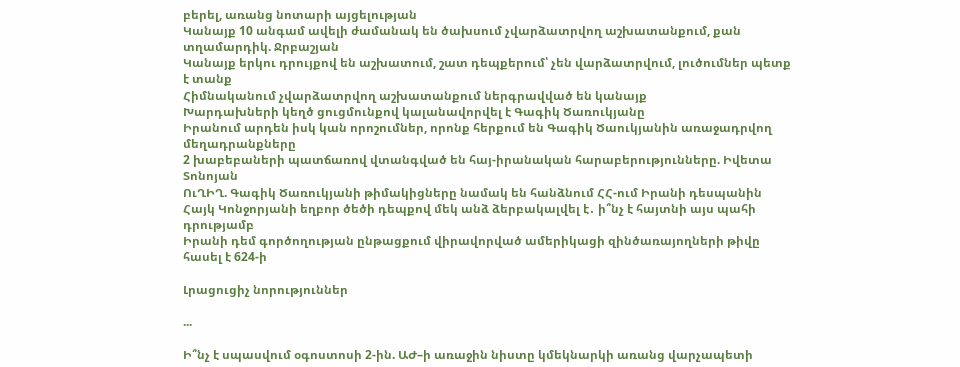բերել, առանց նոտարի այցելության
Կանայք 10 անգամ ավելի ժամանակ են ծախսում չվարձատրվող աշխատանքում, քան տղամարդիկ. Ջրբաշյան
Կանայք երկու դրույքով են աշխատում, շատ դեպքերում՝ չեն վարձատրվում, լուծումներ պետք է տանք
Հիմնականում չվարձատրվող աշխատանքում ներգրավված են կանայք
Խարդախների կեղծ ցուցմունքով կալանավորվել է Գագիկ Ծառուկյանը
Իրանում արդեն իսկ կան որոշումներ, որոնք հերքում են Գագիկ Ծաուկյանին առաջադրվող մեղադրանքները
2 խաբեբաների պատճառով վտանգված են հայ-իրանական հարաբերությունները. Իվետա Տոնոյան
ՈւՂԻՂ. Գագիկ Ծառուկյանի թիմակիցները նամակ են հանձնում ՀՀ-ում Իրանի դեսպանին
Հայկ Կոնջորյանի եղբոր ծեծի դեպքով մեկ անձ ձերբակալվել է․ ի՞նչ է հայտնի այս պահի դրությամբ
Իրանի դեմ գործողության ընթացքում վիրավորված ամերիկացի զինծառայողների թիվը հասել է 624-ի

Լրացուցիչ նորություններ

...

Ի՞նչ է սպասվում օգոստոսի 2-ին. ԱԺ–ի առաջին նիստը կմեկնարկի առանց վարչապետի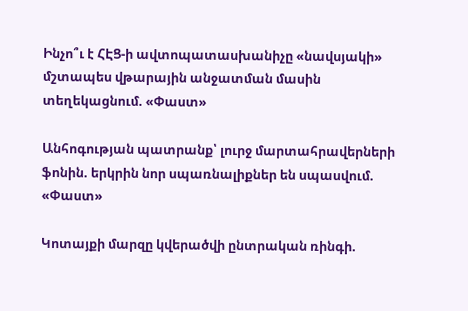Ինչո՞ւ է ՀԷՑ-ի ավտոպատասխանիչը «նավսյակի» մշտապես վթարային անջատման մասին տեղեկացնում. «Փաստ»

Անհոգության պատրանք՝ լուրջ մարտահրավերների ֆոնին. երկրին նոր սպառնալիքներ են սպասվում. «Փաստ»

Կոտայքի մարզը կվերածվի ընտրական ռինգի.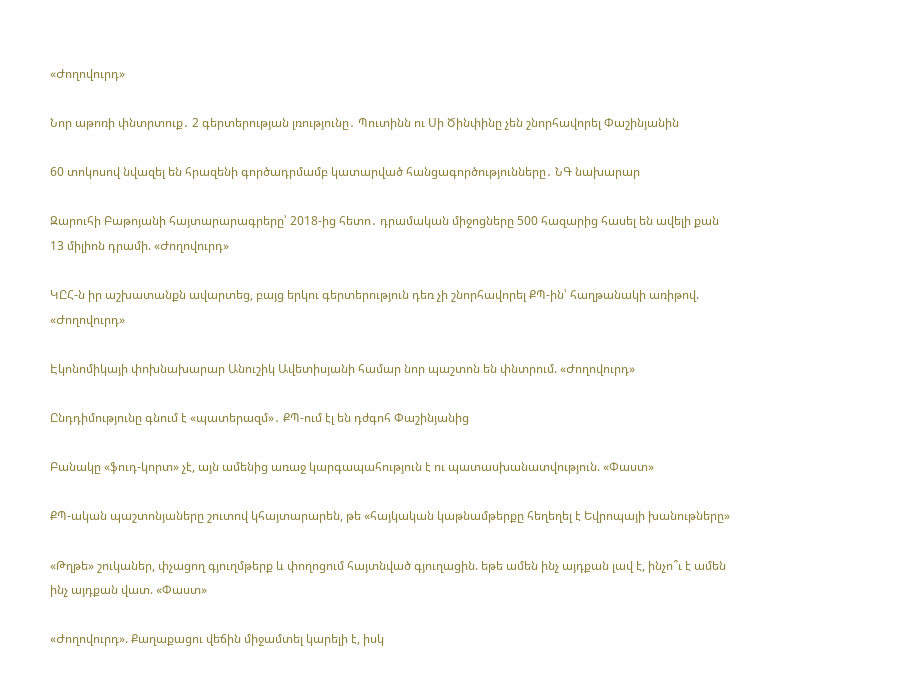«Ժողովուրդ»

Նոր աթոռի փնտրտուք․ 2 գերտերության լռությունը․ Պուտինն ու Սի Ծինփինը չեն շնորհավորել Փաշինյանին

60 տոկոսով նվազել են հրազենի գործադրմամբ կատարված հանցագործությունները․ ՆԳ նախարար

Զարուհի Բաթոյանի հայտարարագրերը՝ 2018-ից հետո․ դրամական միջոցները 500 հազարից հասել են ավելի քան 13 միլիոն դրամի. «Ժողովուրդ»

ԿԸՀ-ն իր աշխատանքն ավարտեց, բայց երկու գերտերություն դեռ չի շնորհավորել ՔՊ-ին՝ հաղթանակի առիթով. «Ժողովուրդ»

Էկոնոմիկայի փոխնախարար Անուշիկ Ավետիսյանի համար նոր պաշտոն են փնտրում. «Ժողովուրդ»

Ընդդիմությունը գնում է «պատերազմ»․ ՔՊ-ում էլ են դժգոհ Փաշինյանից

Բանակը «ֆուդ-կորտ» չէ, այն ամենից առաջ կարգապահություն է ու պատասխանատվություն. «Փաստ»

ՔՊ-ական պաշտոնյաները շուտով կհայտարարեն, թե «հայկական կաթնամթերքը հեղեղել է Եվրոպայի խանութները»

«Թղթե» շուկաներ, փչացող գյուղմթերք և փողոցում հայտնված գյուղացին. եթե ամեն ինչ այդքան լավ է, ինչո՞ւ է ամեն ինչ այդքան վատ. «Փաստ»

«Ժողովուրդ». Քաղաքացու վեճին միջամտել կարելի է, իսկ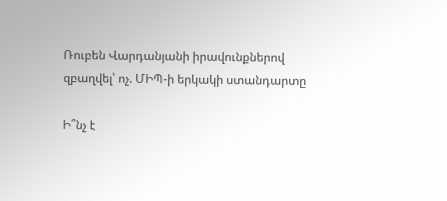Ռուբեն Վարդանյանի իրավունքներով զբաղվել՝ ոչ. ՄԻՊ-ի երկակի ստանդարտը

Ի՞նչ է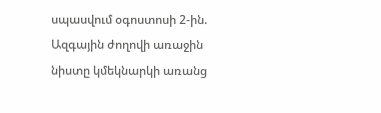սպասվում օգոստոսի 2-ին. Ազգային ժողովի առաջին նիստը կմեկնարկի առանց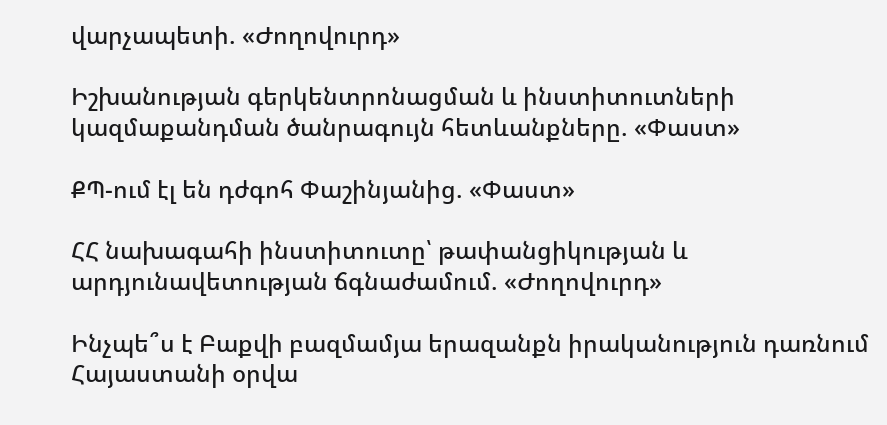վարչապետի. «Ժողովուրդ»

Իշխանության գերկենտրոնացման և ինստիտուտների կազմաքանդման ծանրագույն հետևանքները. «Փաստ»

ՔՊ-ում էլ են դժգոհ Փաշինյանից. «Փաստ»

ՀՀ նախագահի ինստիտուտը՝ թափանցիկության և արդյունավետության ճգնաժամում. «Ժողովուրդ»

Ինչպե՞ս է Բաքվի բազմամյա երազանքն իրականություն դառնում Հայաստանի օրվա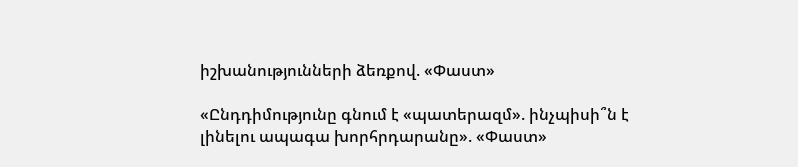իշխանությունների ձեռքով. «Փաստ»

«Ընդդիմությունը գնում է «պատերազմ». ինչպիսի՞ն է լինելու ապագա խորհրդարանը». «Փաստ»